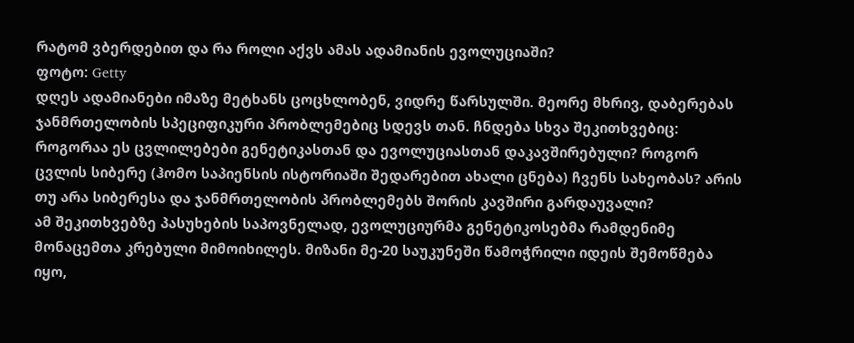რატომ ვბერდებით და რა როლი აქვს ამას ადამიანის ევოლუციაში?
ფოტო: Getty
დღეს ადამიანები იმაზე მეტხანს ცოცხლობენ, ვიდრე წარსულში. მეორე მხრივ, დაბერებას ჯანმრთელობის სპეციფიკური პრობლემებიც სდევს თან. ჩნდება სხვა შეკითხვებიც: როგორაა ეს ცვლილებები გენეტიკასთან და ევოლუციასთან დაკავშირებული? როგორ ცვლის სიბერე (ჰომო საპიენსის ისტორიაში შედარებით ახალი ცნება) ჩვენს სახეობას? არის თუ არა სიბერესა და ჯანმრთელობის პრობლემებს შორის კავშირი გარდაუვალი?
ამ შეკითხვებზე პასუხების საპოვნელად, ევოლუციურმა გენეტიკოსებმა რამდენიმე მონაცემთა კრებული მიმოიხილეს. მიზანი მე-20 საუკუნეში წამოჭრილი იდეის შემოწმება იყო,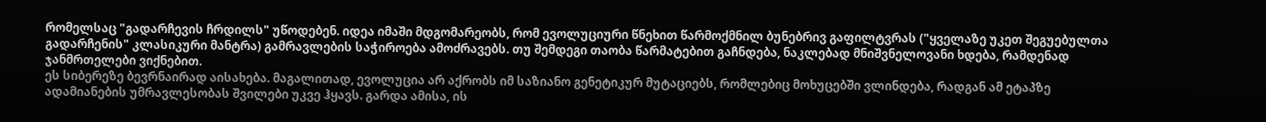რომელსაც "გადარჩევის ჩრდილს" უწოდებენ. იდეა იმაში მდგომარეობს, რომ ევოლუციური წნეხით წარმოქმნილ ბუნებრივ გაფილტვრას ("ყველაზე უკეთ შეგუებულთა გადარჩენის" კლასიკური მანტრა) გამრავლების საჭიროება ამოძრავებს. თუ შემდეგი თაობა წარმატებით გაჩნდება, ნაკლებად მნიშვნელოვანი ხდება, რამდენად ჯანმრთელები ვიქნებით.
ეს სიბერეზე ბევრნაირად აისახება. მაგალითად, ევოლუცია არ აქრობს იმ საზიანო გენეტიკურ მუტაციებს, რომლებიც მოხუცებში ვლინდება, რადგან ამ ეტაპზე ადამიანების უმრავლესობას შვილები უკვე ჰყავს. გარდა ამისა, ის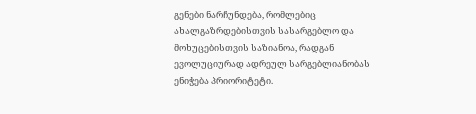გენები ნარჩუნდება, რომლებიც ახალგაზრდებისთვის სასარგებლო და მოხუცებისთვის საზიანოა, რადგან ევოლუციურად ადრეულ სარგებლიანობას ენიჭება პრიორიტეტი.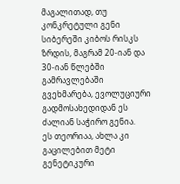მაგალითად, თუ კონკრეტული გენი სიბერეში კიბოს რისკს ზრდის, მაგრამ 20-იან და 30-იან წლებში გამრავლებაში გვეხმარება, ევოლუციური გადმოსახედიდან ეს ძალიან საჭირო გენია.
ეს თეორიაა, ახლა კი გაცილებით მეტი გენეტიკური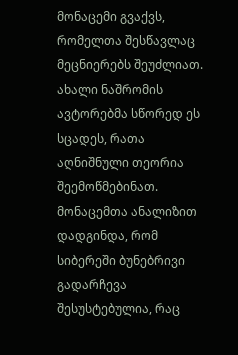მონაცემი გვაქვს, რომელთა შესწავლაც მეცნიერებს შეუძლიათ. ახალი ნაშრომის ავტორებმა სწორედ ეს სცადეს, რათა აღნიშნული თეორია შეემოწმებინათ. მონაცემთა ანალიზით დადგინდა, რომ სიბერეში ბუნებრივი გადარჩევა შესუსტებულია, რაც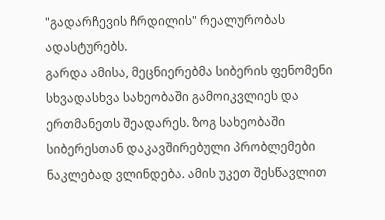"გადარჩევის ჩრდილის" რეალურობას ადასტურებს.
გარდა ამისა, მეცნიერებმა სიბერის ფენომენი სხვადასხვა სახეობაში გამოიკვლიეს და ერთმანეთს შეადარეს. ზოგ სახეობაში სიბერესთან დაკავშირებული პრობლემები ნაკლებად ვლინდება. ამის უკეთ შესწავლით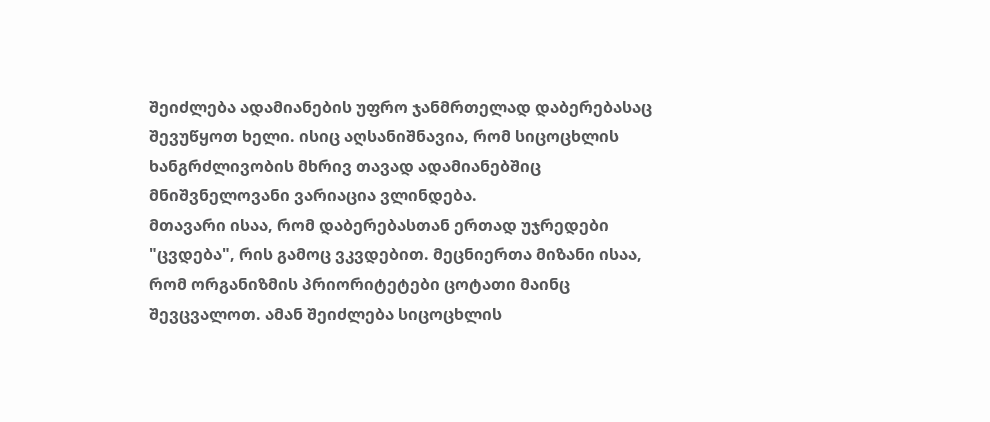შეიძლება ადამიანების უფრო ჯანმრთელად დაბერებასაც შევუწყოთ ხელი. ისიც აღსანიშნავია, რომ სიცოცხლის ხანგრძლივობის მხრივ თავად ადამიანებშიც მნიშვნელოვანი ვარიაცია ვლინდება.
მთავარი ისაა, რომ დაბერებასთან ერთად უჯრედები "ცვდება", რის გამოც ვკვდებით. მეცნიერთა მიზანი ისაა, რომ ორგანიზმის პრიორიტეტები ცოტათი მაინც შევცვალოთ. ამან შეიძლება სიცოცხლის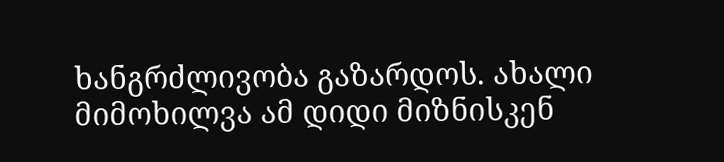ხანგრძლივობა გაზარდოს. ახალი მიმოხილვა ამ დიდი მიზნისკენ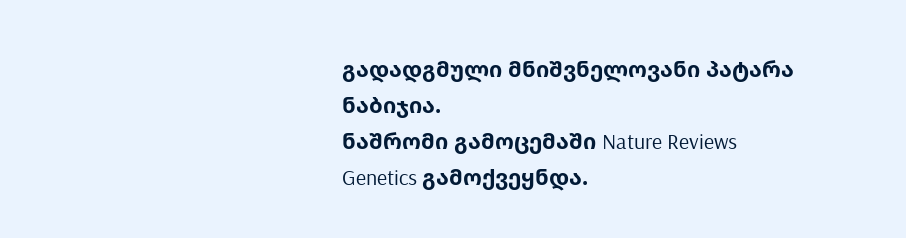გადადგმული მნიშვნელოვანი პატარა ნაბიჯია.
ნაშრომი გამოცემაში Nature Reviews Genetics გამოქვეყნდა.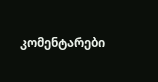კომენტარები